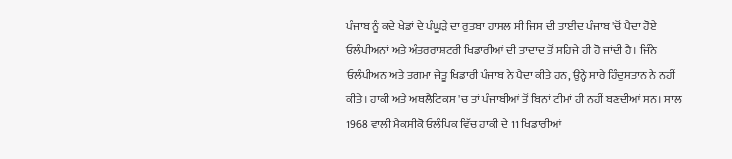ਪੰਜਾਬ ਨੂੰ ਕਦੇ ਖੇਡਾਂ ਦੇ ਪੰਘੂੜੇ ਦਾ ਰੁਤਬਾ ਹਾਸਲ ਸੀ ਜਿਸ ਦੀ ਤਾਈਦ ਪੰਜਾਬ 'ਚੋਂ ਪੈਦਾ ਹੋਏ ਓਲੰਪੀਅਨਾਂ ਅਤੇ ਅੰਤਰਰਾਸ਼ਟਰੀ ਖਿਡਾਰੀਆਂ ਦੀ ਤਾਦਾਦ ਤੋਂ ਸਹਿਜੇ ਹੀ ਹੋ ਜਾਂਦੀ ਹੈ। ਜਿੰਨੇ ਓਲੰਪੀਅਨ ਅਤੇ ਤਗਮਾ ਜੇਤੂ ਖਿਡਾਰੀ ਪੰਜਾਬ ਨੇ ਪੈਦਾ ਕੀਤੇ ਹਨ, ਉਨ੍ਹੇ ਸਾਰੇ ਹਿੰਦੁਸਤਾਨ ਨੇ ਨਹੀਂ ਕੀਤੇ। ਹਾਕੀ ਅਤੇ ਅਥਲੈਟਿਕਸ 'ਚ ਤਾਂ ਪੰਜਾਬੀਆਂ ਤੋਂ ਬਿਨਾਂ ਟੀਮਾਂ ਹੀ ਨਹੀਂ ਬਣਦੀਆਂ ਸਨ। ਸਾਲ 1968 ਵਾਲੀ ਮੈਕਸੀਕੋ ਓਲੰਪਿਕ ਵਿੱਚ ਹਾਕੀ ਦੇ 11 ਖਿਡਾਰੀਆਂ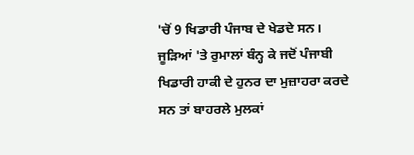'ਚੋਂ 9 ਖਿਡਾਰੀ ਪੰਜਾਬ ਦੇ ਖੇਡਦੇ ਸਨ। ਜੂੜਿਆਂ 'ਤੇ ਰੁਮਾਲਾਂ ਬੰਨ੍ਹ ਕੇ ਜਦੋਂ ਪੰਜਾਬੀ ਖਿਡਾਰੀ ਹਾਕੀ ਦੇ ਹੁਨਰ ਦਾ ਮੁਜ਼ਾਹਰਾ ਕਰਦੇ ਸਨ ਤਾਂ ਬਾਹਰਲੇ ਮੁਲਕਾਂ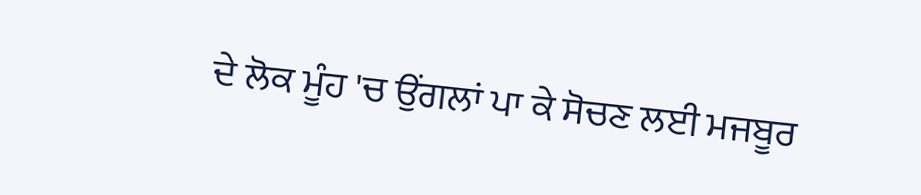ਦੇ ਲੋਕ ਮੂੰਹ 'ਚ ਉਂਗਲਾਂ ਪਾ ਕੇ ਸੋਚਣ ਲਈ ਮਜਬੂਰ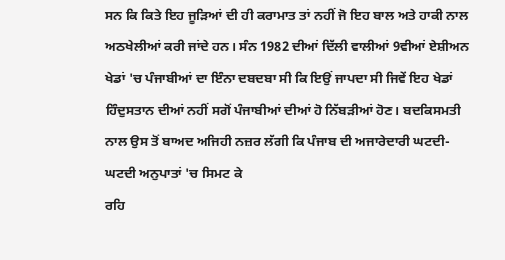ਸਨ ਕਿ ਕਿਤੇ ਇਹ ਜੂੜਿਆਂ ਦੀ ਹੀ ਕਰਾਮਾਤ ਤਾਂ ਨਹੀਂ ਜੋ ਇਹ ਬਾਲ ਅਤੇ ਹਾਕੀ ਨਾਲ ਅਠਖੇਲੀਆਂ ਕਰੀ ਜਾਂਦੇ ਹਨ। ਸੰਨ 1982 ਦੀਆਂ ਦਿੱਲੀ ਵਾਲੀਆਂ 9ਵੀਆਂ ਏਸ਼ੀਅਨ ਖੇਡਾਂ 'ਚ ਪੰਜਾਬੀਆਂ ਦਾ ਇੰਨਾ ਦਬਦਬਾ ਸੀ ਕਿ ਇਉਂ ਜਾਪਦਾ ਸੀ ਜਿਵੇਂ ਇਹ ਖੇਡਾਂ ਹਿੰਦੁਸਤਾਨ ਦੀਆਂ ਨਹੀਂ ਸਗੋਂ ਪੰਜਾਬੀਆਂ ਦੀਆਂ ਹੋ ਨਿੱਬੜੀਆਂ ਹੋਣ। ਬਦਕਿਸਮਤੀ ਨਾਲ ਉਸ ਤੋਂ ਬਾਅਦ ਅਜਿਹੀ ਨਜ਼ਰ ਲੱਗੀ ਕਿ ਪੰਜਾਬ ਦੀ ਅਜਾਰੇਦਾਰੀ ਘਟਦੀ-ਘਟਦੀ ਅਨੁਪਾਤਾਂ 'ਚ ਸਿਮਟ ਕੇ
ਰਹਿ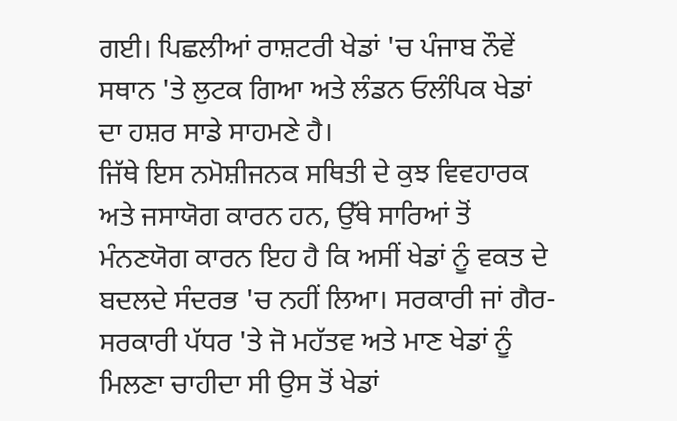ਗਈ। ਪਿਛਲੀਆਂ ਰਾਸ਼ਟਰੀ ਖੇਡਾਂ 'ਚ ਪੰਜਾਬ ਨੌਵੇਂ ਸਥਾਨ 'ਤੇ ਲੁਟਕ ਗਿਆ ਅਤੇ ਲੰਡਨ ਓਲੰਪਿਕ ਖੇਡਾਂ ਦਾ ਹਸ਼ਰ ਸਾਡੇ ਸਾਹਮਣੇ ਹੈ।
ਜਿੱਥੇ ਇਸ ਨਮੋਸ਼ੀਜਨਕ ਸਥਿਤੀ ਦੇ ਕੁਝ ਵਿਵਹਾਰਕ ਅਤੇ ਜਸਾਯੋਗ ਕਾਰਨ ਹਨ, ਉੱਥੇ ਸਾਰਿਆਂ ਤੋਂ ਮੰਨਣਯੋਗ ਕਾਰਨ ਇਹ ਹੈ ਕਿ ਅਸੀਂ ਖੇਡਾਂ ਨੂੰ ਵਕਤ ਦੇ ਬਦਲਦੇ ਸੰਦਰਭ 'ਚ ਨਹੀਂ ਲਿਆ। ਸਰਕਾਰੀ ਜਾਂ ਗੈਰ-ਸਰਕਾਰੀ ਪੱਧਰ 'ਤੇ ਜੋ ਮਹੱਤਵ ਅਤੇ ਮਾਣ ਖੇਡਾਂ ਨੂੰ ਮਿਲਣਾ ਚਾਹੀਦਾ ਸੀ ਉਸ ਤੋਂ ਖੇਡਾਂ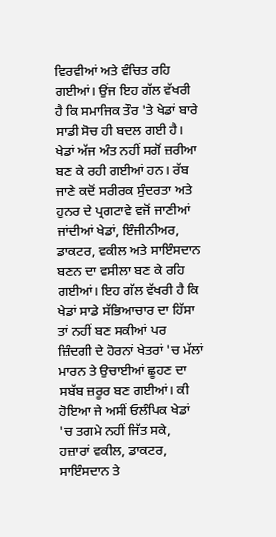ਵਿਰਵੀਆਂ ਅਤੇ ਵੰਚਿਤ ਰਹਿ ਗਈਆਂ। ਉਂਜ ਇਹ ਗੱਲ ਵੱਖਰੀ ਹੈ ਕਿ ਸਮਾਜਿਕ ਤੌਰ 'ਤੇ ਖੇਡਾਂ ਬਾਰੇ ਸਾਡੀ ਸੋਚ ਹੀ ਬਦਲ ਗਈ ਹੈ। ਖੇਡਾਂ ਅੱਜ ਅੰਤ ਨਹੀਂ ਸਗੋਂ ਜ਼ਰੀਆ ਬਣ ਕੇ ਰਹੀ ਗਈਆਂ ਹਨ। ਰੱਬ ਜਾਣੇ ਕਦੋਂ ਸਰੀਰਕ ਸੁੰਦਰਤਾ ਅਤੇ ਹੁਨਰ ਦੇ ਪ੍ਰਗਟਾਵੇ ਵਜੋਂ ਜਾਣੀਆਂ ਜਾਂਦੀਆਂ ਖੇਡਾਂ, ਇੰਜੀਨੀਅਰ, ਡਾਕਟਰ, ਵਕੀਲ ਅਤੇ ਸਾਇੰਸਦਾਨ ਬਣਨ ਦਾ ਵਸੀਲਾ ਬਣ ਕੇ ਰਹਿ ਗਈਆਂ। ਇਹ ਗੱਲ ਵੱਖਰੀ ਹੈ ਕਿ ਖੇਡਾਂ ਸਾਡੇ ਸੱਭਿਆਚਾਰ ਦਾ ਹਿੱਸਾ ਤਾਂ ਨਹੀਂ ਬਣ ਸਕੀਆਂ ਪਰ ਜ਼ਿੰਦਗੀ ਦੇ ਹੋਰਨਾਂ ਖੇਤਰਾਂ 'ਚ ਮੱਲਾਂ ਮਾਰਨ ਤੇ ਉਚਾਈਆਂ ਛੂਹਣ ਦਾ ਸਬੱਬ ਜ਼ਰੂਰ ਬਣ ਗਈਆਂ। ਕੀ ਹੋਇਆ ਜੇ ਅਸੀਂ ਓਲੰਪਿਕ ਖੇਡਾਂ 'ਚ ਤਗਮੇ ਨਹੀਂ ਜਿੱਤ ਸਕੇ, ਹਜ਼ਾਰਾਂ ਵਕੀਲ, ਡਾਕਟਰ, ਸਾਇੰਸਦਾਨ ਤੇ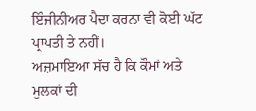ਇੰਜੀਨੀਅਰ ਪੈਦਾ ਕਰਨਾ ਵੀ ਕੋਈ ਘੱਟ ਪ੍ਰਾਪਤੀ ਤੇ ਨਹੀਂ।
ਅਜ਼ਮਾਇਆ ਸੱਚ ਹੈ ਕਿ ਕੌਮਾਂ ਅਤੇ ਮੁਲਕਾਂ ਦੀ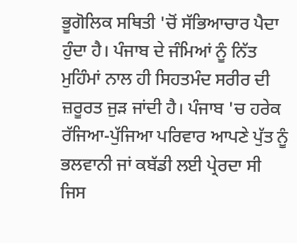ਭੂਗੋਲਿਕ ਸਥਿਤੀ 'ਚੋਂ ਸੱਭਿਆਚਾਰ ਪੈਦਾ ਹੁੰਦਾ ਹੈ। ਪੰਜਾਬ ਦੇ ਜੰਮਿਆਂ ਨੂੰ ਨਿੱਤ ਮੁਹਿੰਮਾਂ ਨਾਲ ਹੀ ਸਿਹਤਮੰਦ ਸਰੀਰ ਦੀ ਜ਼ਰੂਰਤ ਜੁੜ ਜਾਂਦੀ ਹੈ। ਪੰਜਾਬ 'ਚ ਹਰੇਕ ਰੱਜਿਆ-ਪੁੱਜਿਆ ਪਰਿਵਾਰ ਆਪਣੇ ਪੁੱਤ ਨੂੰ ਭਲਵਾਨੀ ਜਾਂ ਕਬੱਡੀ ਲਈ ਪ੍ਰੇਰਦਾ ਸੀ ਜਿਸ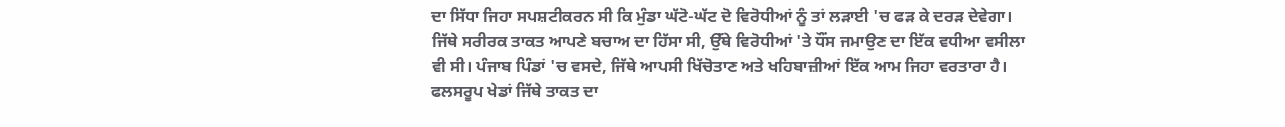ਦਾ ਸਿੱਧਾ ਜਿਹਾ ਸਪਸ਼ਟੀਕਰਨ ਸੀ ਕਿ ਮੁੰਡਾ ਘੱਟੋ-ਘੱਟ ਦੋ ਵਿਰੋਧੀਆਂ ਨੂੰ ਤਾਂ ਲੜਾਈ 'ਚ ਫੜ ਕੇ ਦਰੜ ਦੇਵੇਗਾ। ਜਿੱਥੇ ਸਰੀਰਕ ਤਾਕਤ ਆਪਣੇ ਬਚਾਅ ਦਾ ਹਿੱਸਾ ਸੀ, ਉੱਥੇ ਵਿਰੋਧੀਆਂ 'ਤੇ ਧੌਂਸ ਜਮਾਉਣ ਦਾ ਇੱਕ ਵਧੀਆ ਵਸੀਲਾ ਵੀ ਸੀ। ਪੰਜਾਬ ਪਿੰਡਾਂ 'ਚ ਵਸਦੇ, ਜਿੱਥੇ ਆਪਸੀ ਖਿੱਚੋਤਾਣ ਅਤੇ ਖਹਿਬਾਜ਼ੀਆਂ ਇੱਕ ਆਮ ਜਿਹਾ ਵਰਤਾਰਾ ਹੈ। ਫਲਸਰੂਪ ਖੇਡਾਂ ਜਿੱਥੇ ਤਾਕਤ ਦਾ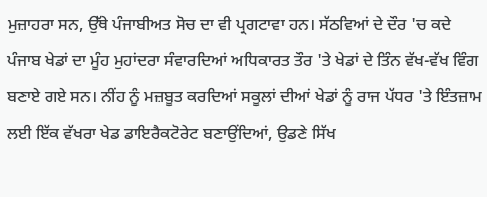ਮੁਜ਼ਾਹਰਾ ਸਨ, ਉੱਥੇ ਪੰਜਾਬੀਅਤ ਸੋਚ ਦਾ ਵੀ ਪ੍ਰਗਟਾਵਾ ਹਨ। ਸੱਠਵਿਆਂ ਦੇ ਦੌਰ 'ਚ ਕਦੇ ਪੰਜਾਬ ਖੇਡਾਂ ਦਾ ਮੂੰਹ ਮੁਹਾਂਦਰਾ ਸੰਵਾਰਦਿਆਂ ਅਧਿਕਾਰਤ ਤੌਰ 'ਤੇ ਖੇਡਾਂ ਦੇ ਤਿੰਨ ਵੱਖ-ਵੱਖ ਵਿੰਗ ਬਣਾਏ ਗਏ ਸਨ। ਨੀਂਹ ਨੂੰ ਮਜ਼ਬੂਤ ਕਰਦਿਆਂ ਸਕੂਲਾਂ ਦੀਆਂ ਖੇਡਾਂ ਨੂੰ ਰਾਜ ਪੱਧਰ 'ਤੇ ਇੰਤਜ਼ਾਮ ਲਈ ਇੱਕ ਵੱਖਰਾ ਖੇਡ ਡਾਇਰੈਕਟੋਰੇਟ ਬਣਾਉਂਦਿਆਂ, ਉਡਣੇ ਸਿੱਖ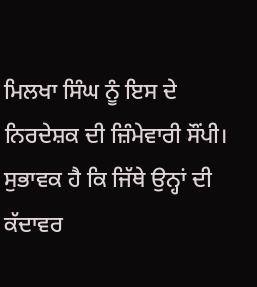ਮਿਲਖਾ ਸਿੰਘ ਨੂੰ ਇਸ ਦੇ ਨਿਰਦੇਸ਼ਕ ਦੀ ਜ਼ਿੰਮੇਵਾਰੀ ਸੌਂਪੀ। ਸੁਭਾਵਕ ਹੈ ਕਿ ਜਿੱਥੇ ਉਨ੍ਹਾਂ ਦੀ ਕੱਦਾਵਰ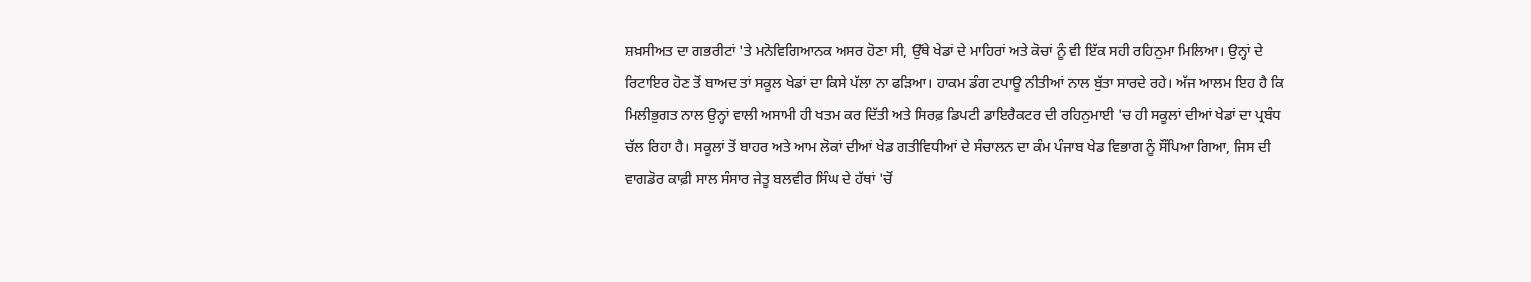ਸ਼ਖ਼ਸੀਅਤ ਦਾ ਗਭਰੀਟਾਂ 'ਤੇ ਮਨੋਵਿਗਿਆਨਕ ਅਸਰ ਹੋਣਾ ਸੀ, ਉੱਥੇ ਖੇਡਾਂ ਦੇ ਮਾਹਿਰਾਂ ਅਤੇ ਕੋਚਾਂ ਨੂੰ ਵੀ ਇੱਕ ਸਹੀ ਰਹਿਨੁਮਾ ਮਿਲਿਆ। ਉਨ੍ਹਾਂ ਦੇ ਰਿਟਾਇਰ ਹੋਣ ਤੋਂ ਬਾਅਦ ਤਾਂ ਸਕੂਲ ਖੇਡਾਂ ਦਾ ਕਿਸੇ ਪੱਲਾ ਨਾ ਫੜਿਆ। ਹਾਕਮ ਡੰਗ ਟਪਾਊ ਨੀਤੀਆਂ ਨਾਲ ਬੁੱਤਾ ਸਾਰਦੇ ਰਹੇ। ਅੱਜ ਆਲਮ ਇਹ ਹੈ ਕਿ ਮਿਲੀਭੁਗਤ ਨਾਲ ਉਨ੍ਹਾਂ ਵਾਲੀ ਅਸਾਮੀ ਹੀ ਖਤਮ ਕਰ ਦਿੱਤੀ ਅਤੇ ਸਿਰਫ਼ ਡਿਪਟੀ ਡਾਇਰੈਕਟਰ ਦੀ ਰਹਿਨੁਮਾਈ 'ਚ ਹੀ ਸਕੂਲਾਂ ਦੀਆਂ ਖੇਡਾਂ ਦਾ ਪ੍ਰਬੰਧ ਚੱਲ ਰਿਹਾ ਹੈ। ਸਕੂਲਾਂ ਤੋਂ ਬਾਹਰ ਅਤੇ ਆਮ ਲੋਕਾਂ ਦੀਆਂ ਖੇਡ ਗਤੀਵਿਧੀਆਂ ਦੇ ਸੰਚਾਲਨ ਦਾ ਕੰਮ ਪੰਜਾਬ ਖੇਡ ਵਿਭਾਗ ਨੂੰ ਸੌਂਪਿਆ ਗਿਆ, ਜਿਸ ਦੀ ਵਾਗਡੋਰ ਕਾਫ਼ੀ ਸਾਲ ਸੰਸਾਰ ਜੇਤੂ ਬਲਵੀਰ ਸਿੰਘ ਦੇ ਹੱਥਾਂ 'ਚੋਂ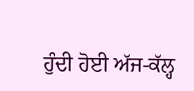ਹੁੰਦੀ ਹੋਈ ਅੱਜ-ਕੱਲ੍ਹ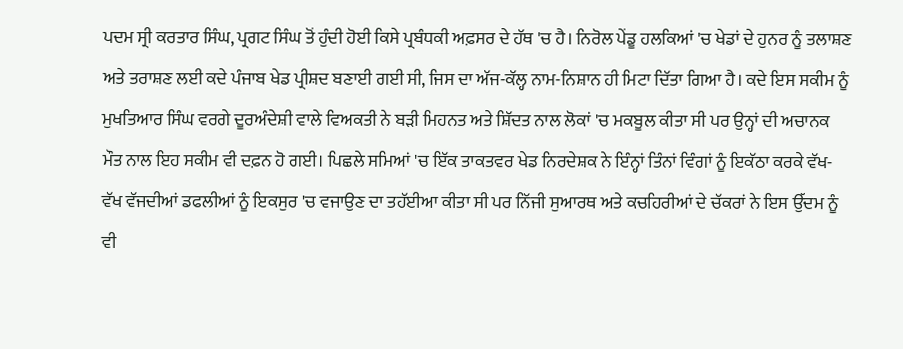ਪਦਮ ਸ੍ਰੀ ਕਰਤਾਰ ਸਿੰਘ, ਪ੍ਰਗਟ ਸਿੰਘ ਤੋਂ ਹੁੰਦੀ ਹੋਈ ਕਿਸੇ ਪ੍ਰਬੰਧਕੀ ਅਫ਼ਸਰ ਦੇ ਹੱਥ 'ਚ ਹੈ। ਨਿਰੋਲ ਪੇਂਡੂ ਹਲਕਿਆਂ 'ਚ ਖੇਡਾਂ ਦੇ ਹੁਨਰ ਨੂੰ ਤਲਾਸ਼ਣ ਅਤੇ ਤਰਾਸ਼ਣ ਲਈ ਕਦੇ ਪੰਜਾਬ ਖੇਡ ਪ੍ਰੀਸ਼ਦ ਬਣਾਈ ਗਈ ਸੀ, ਜਿਸ ਦਾ ਅੱਜ-ਕੱਲ੍ਹ ਨਾਮ-ਨਿਸ਼ਾਨ ਹੀ ਮਿਟਾ ਦਿੱਤਾ ਗਿਆ ਹੈ। ਕਦੇ ਇਸ ਸਕੀਮ ਨੂੰ ਮੁਖਤਿਆਰ ਸਿੰਘ ਵਰਗੇ ਦੂਰਅੰਦੇਸ਼ੀ ਵਾਲੇ ਵਿਅਕਤੀ ਨੇ ਬੜੀ ਮਿਹਨਤ ਅਤੇ ਸ਼ਿੱਦਤ ਨਾਲ ਲੋਕਾਂ 'ਚ ਮਕਬੂਲ ਕੀਤਾ ਸੀ ਪਰ ਉਨ੍ਹਾਂ ਦੀ ਅਚਾਨਕ ਮੌਤ ਨਾਲ ਇਹ ਸਕੀਮ ਵੀ ਦਫ਼ਨ ਹੋ ਗਈ। ਪਿਛਲੇ ਸਮਿਆਂ 'ਚ ਇੱਕ ਤਾਕਤਵਰ ਖੇਡ ਨਿਰਦੇਸ਼ਕ ਨੇ ਇੰਨ੍ਹਾਂ ਤਿੰਨਾਂ ਵਿੰਗਾਂ ਨੂੰ ਇਕੱਠਾ ਕਰਕੇ ਵੱਖ-ਵੱਖ ਵੱਜਦੀਆਂ ਡਫਲੀਆਂ ਨੂੰ ਇਕਸੁਰ 'ਚ ਵਜਾਉਣ ਦਾ ਤਹੱਈਆ ਕੀਤਾ ਸੀ ਪਰ ਨਿੱਜੀ ਸੁਆਰਥ ਅਤੇ ਕਚਹਿਰੀਆਂ ਦੇ ਚੱਕਰਾਂ ਨੇ ਇਸ ਉੱਦਮ ਨੂੰ ਵੀ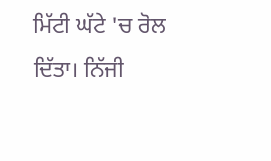ਮਿੱਟੀ ਘੱਟੇ 'ਚ ਰੋਲ ਦਿੱਤਾ। ਨਿੱਜੀ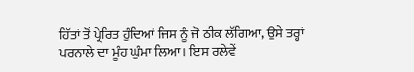ਹਿੱਤਾਂ ਤੋਂ ਪ੍ਰੇਰਿਤ ਹੁੰਦਿਆਂ ਜਿਸ ਨੂੰ ਜੋ ਠੀਕ ਲੱਗਿਆ, ਉਸੇ ਤਰ੍ਹਾਂ ਪਰਨਾਲੇ ਦਾ ਮੂੰਹ ਘੁੰਮਾ ਲਿਆ। ਇਸ ਰਲੇਵੇਂ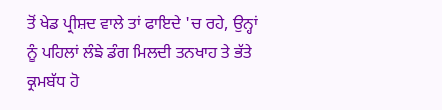ਤੋਂ ਖੇਡ ਪ੍ਰੀਸ਼ਦ ਵਾਲੇ ਤਾਂ ਫਾਇਦੇ 'ਚ ਰਹੇ, ਉਨ੍ਹਾਂ ਨੂੰ ਪਹਿਲਾਂ ਲੰਙੇ ਡੰਗ ਮਿਲਦੀ ਤਨਖਾਹ ਤੇ ਭੱਤੇ ਕ੍ਰਮਬੱਧ ਹੋ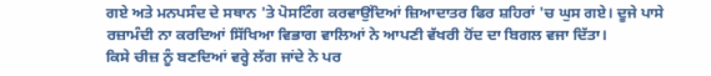ਗਏ ਅਤੇ ਮਨਪਸੰਦ ਦੇ ਸਥਾਨ 'ਤੇ ਪੋਸਟਿੰਗ ਕਰਵਾਉਂਦਿਆਂ ਜ਼ਿਆਦਾਤਰ ਫਿਰ ਸ਼ਹਿਰਾਂ 'ਚ ਘੁਸ ਗਏ। ਦੂਜੇ ਪਾਸੇ ਰਜ਼ਾਮੰਦੀ ਨਾ ਕਰਦਿਆਂ ਸਿੱਖਿਆ ਵਿਭਾਗ ਵਾਲਿਆਂ ਨੇ ਆਪਣੀ ਵੱਖਰੀ ਹੋਂਦ ਦਾ ਬਿਗਲ ਵਜਾ ਦਿੱਤਾ।
ਕਿਸੇ ਚੀਜ਼ ਨੂੰ ਬਣਦਿਆਂ ਵਰ੍ਹੇ ਲੱਗ ਜਾਂਦੇ ਨੇ ਪਰ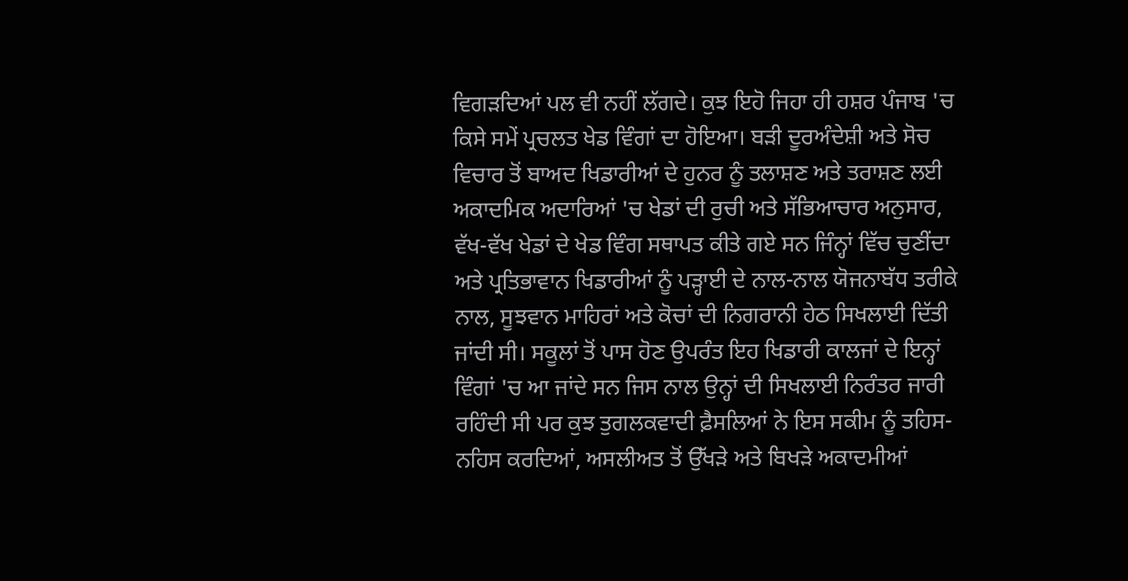ਵਿਗੜਦਿਆਂ ਪਲ ਵੀ ਨਹੀਂ ਲੱਗਦੇ। ਕੁਝ ਇਹੋ ਜਿਹਾ ਹੀ ਹਸ਼ਰ ਪੰਜਾਬ 'ਚ ਕਿਸੇ ਸਮੇਂ ਪ੍ਰਚਲਤ ਖੇਡ ਵਿੰਗਾਂ ਦਾ ਹੋਇਆ। ਬੜੀ ਦੂਰਅੰਦੇਸ਼ੀ ਅਤੇ ਸੋਚ ਵਿਚਾਰ ਤੋਂ ਬਾਅਦ ਖਿਡਾਰੀਆਂ ਦੇ ਹੁਨਰ ਨੂੰ ਤਲਾਸ਼ਣ ਅਤੇ ਤਰਾਸ਼ਣ ਲਈ ਅਕਾਦਮਿਕ ਅਦਾਰਿਆਂ 'ਚ ਖੇਡਾਂ ਦੀ ਰੁਚੀ ਅਤੇ ਸੱਭਿਆਚਾਰ ਅਨੁਸਾਰ, ਵੱਖ-ਵੱਖ ਖੇਡਾਂ ਦੇ ਖੇਡ ਵਿੰਗ ਸਥਾਪਤ ਕੀਤੇ ਗਏ ਸਨ ਜਿੰਨ੍ਹਾਂ ਵਿੱਚ ਚੁਣੀਂਦਾ ਅਤੇ ਪ੍ਰਤਿਭਾਵਾਨ ਖਿਡਾਰੀਆਂ ਨੂੰ ਪੜ੍ਹਾਈ ਦੇ ਨਾਲ-ਨਾਲ ਯੋਜਨਾਬੱਧ ਤਰੀਕੇ ਨਾਲ, ਸੂਝਵਾਨ ਮਾਹਿਰਾਂ ਅਤੇ ਕੋਚਾਂ ਦੀ ਨਿਗਰਾਨੀ ਹੇਠ ਸਿਖਲਾਈ ਦਿੱਤੀ ਜਾਂਦੀ ਸੀ। ਸਕੂਲਾਂ ਤੋਂ ਪਾਸ ਹੋਣ ਉਪਰੰਤ ਇਹ ਖਿਡਾਰੀ ਕਾਲਜਾਂ ਦੇ ਇਨ੍ਹਾਂ ਵਿੰਗਾਂ 'ਚ ਆ ਜਾਂਦੇ ਸਨ ਜਿਸ ਨਾਲ ਉਨ੍ਹਾਂ ਦੀ ਸਿਖਲਾਈ ਨਿਰੰਤਰ ਜਾਰੀ ਰਹਿੰਦੀ ਸੀ ਪਰ ਕੁਝ ਤੁਗਲਕਵਾਦੀ ਫ਼ੈਸਲਿਆਂ ਨੇ ਇਸ ਸਕੀਮ ਨੂੰ ਤਹਿਸ-ਨਹਿਸ ਕਰਦਿਆਂ, ਅਸਲੀਅਤ ਤੋਂ ਉੱਖੜੇ ਅਤੇ ਬਿਖੜੇ ਅਕਾਦਮੀਆਂ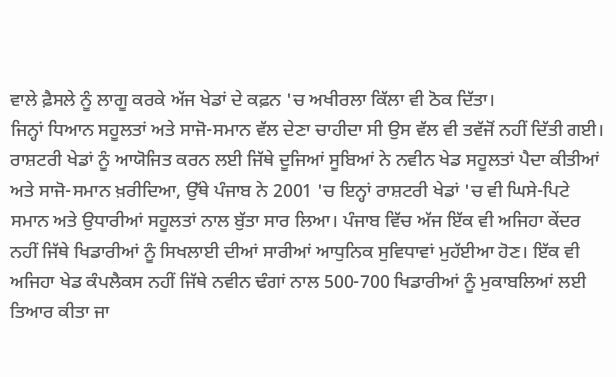ਵਾਲੇ ਫ਼ੈਸਲੇ ਨੂੰ ਲਾਗੂ ਕਰਕੇ ਅੱਜ ਖੇਡਾਂ ਦੇ ਕਫ਼ਨ 'ਚ ਅਖੀਰਲਾ ਕਿੱਲਾ ਵੀ ਠੋਕ ਦਿੱਤਾ।
ਜਿਨ੍ਹਾਂ ਧਿਆਨ ਸਹੂਲਤਾਂ ਅਤੇ ਸਾਜੋ-ਸਮਾਨ ਵੱਲ ਦੇਣਾ ਚਾਹੀਦਾ ਸੀ ਉਸ ਵੱਲ ਵੀ ਤਵੱਜੋਂ ਨਹੀਂ ਦਿੱਤੀ ਗਈ। ਰਾਸ਼ਟਰੀ ਖੇਡਾਂ ਨੂੰ ਆਯੋਜਿਤ ਕਰਨ ਲਈ ਜਿੱਥੇ ਦੂਜਿਆਂ ਸੂਬਿਆਂ ਨੇ ਨਵੀਨ ਖੇਡ ਸਹੂਲਤਾਂ ਪੈਦਾ ਕੀਤੀਆਂ ਅਤੇ ਸਾਜੋ-ਸਮਾਨ ਖ਼ਰੀਦਿਆ, ਉੱਥੇ ਪੰਜਾਬ ਨੇ 2001 'ਚ ਇਨ੍ਹਾਂ ਰਾਸ਼ਟਰੀ ਖੇਡਾਂ 'ਚ ਵੀ ਘਿਸੇ-ਪਿਟੇ ਸਮਾਨ ਅਤੇ ਉਧਾਰੀਆਂ ਸਹੂਲਤਾਂ ਨਾਲ ਬੁੱਤਾ ਸਾਰ ਲਿਆ। ਪੰਜਾਬ ਵਿੱਚ ਅੱਜ ਇੱਕ ਵੀ ਅਜਿਹਾ ਕੇਂਦਰ ਨਹੀਂ ਜਿੱਥੇ ਖਿਡਾਰੀਆਂ ਨੂੰ ਸਿਖਲਾਈ ਦੀਆਂ ਸਾਰੀਆਂ ਆਧੁਨਿਕ ਸੁਵਿਧਾਵਾਂ ਮੁਹੱਈਆ ਹੋਣ। ਇੱਕ ਵੀ ਅਜਿਹਾ ਖੇਡ ਕੰਪਲੈਕਸ ਨਹੀਂ ਜਿੱਥੇ ਨਵੀਨ ਢੰਗਾਂ ਨਾਲ 500-700 ਖਿਡਾਰੀਆਂ ਨੂੰ ਮੁਕਾਬਲਿਆਂ ਲਈ ਤਿਆਰ ਕੀਤਾ ਜਾ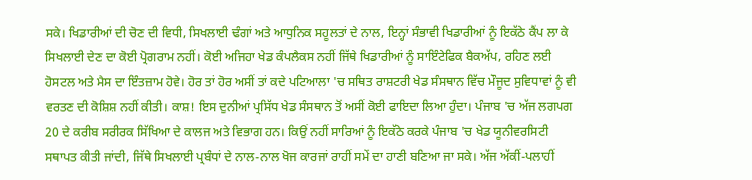ਸਕੇ। ਖਿਡਾਰੀਆਂ ਦੀ ਚੋਣ ਦੀ ਵਿਧੀ, ਸਿਖਲਾਈ ਢੰਗਾਂ ਅਤੇ ਆਧੁਨਿਕ ਸਹੂਲਤਾਂ ਦੇ ਨਾਲ, ਇਨ੍ਹਾਂ ਸੰਭਾਵੀ ਖਿਡਾਰੀਆਂ ਨੂੰ ਇਕੱਠੇ ਕੈਂਪ ਲਾ ਕੇ ਸਿਖਲਾਈ ਦੇਣ ਦਾ ਕੋਈ ਪ੍ਰੋਗਰਾਮ ਨਹੀਂ। ਕੋਈ ਅਜਿਹਾ ਖੇਡ ਕੰਪਲੈਕਸ ਨਹੀਂ ਜਿੱਥੇ ਖਿਡਾਰੀਆਂ ਨੂੰ ਸਾਇੰਟੇਫਿਕ ਬੈਕਅੱਪ, ਰਹਿਣ ਲਈ ਹੋਸਟਲ ਅਤੇ ਮੈਸ ਦਾ ਇੰਤਜ਼ਾਮ ਹੋਵੇ। ਹੋਰ ਤਾਂ ਹੋਰ ਅਸੀਂ ਤਾਂ ਕਦੇ ਪਟਿਆਲਾ 'ਚ ਸਥਿਤ ਰਾਸ਼ਟਰੀ ਖੇਡ ਸੰਸਥਾਨ ਵਿੱਚ ਮੌਜੂਦ ਸੁਵਿਧਾਵਾਂ ਨੂੰ ਵੀ ਵਰਤਣ ਦੀ ਕੋਸ਼ਿਸ਼ ਨਹੀਂ ਕੀਤੀ। ਕਾਸ਼! ਇਸ ਦੁਨੀਆਂ ਪ੍ਰਸਿੱਧ ਖੇਡ ਸੰਸਥਾਨ ਤੋਂ ਅਸੀਂ ਕੋਈ ਫਾਇਦਾ ਲਿਆ ਹੁੰਦਾ। ਪੰਜਾਬ 'ਚ ਅੱਜ ਲਗਪਗ 20 ਦੇ ਕਰੀਬ ਸਰੀਰਕ ਸਿੱਖਿਆ ਦੇ ਕਾਲਜ ਅਤੇ ਵਿਭਾਗ ਹਨ। ਕਿਉਂ ਨਹੀਂ ਸਾਰਿਆਂ ਨੂੰ ਇਕੱਠੇ ਕਰਕੇ ਪੰਜਾਬ 'ਚ ਖੇਡ ਯੂਨੀਵਰਸਿਟੀ ਸਥਾਪਤ ਕੀਤੀ ਜਾਂਦੀ, ਜਿੱਥੇ ਸਿਖਲਾਈ ਪ੍ਰਬੰਧਾਂ ਦੇ ਨਾਲ-ਨਾਲ ਖੋਜ ਕਾਰਜਾਂ ਰਾਹੀਂ ਸਮੇਂ ਦਾ ਹਾਣੀ ਬਣਿਆ ਜਾ ਸਕੇ। ਅੱਜ ਅੱਕੀਂ-ਪਲਾਹੀਂ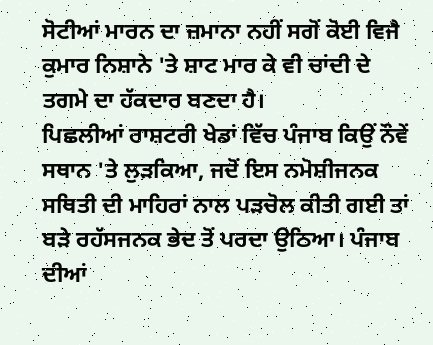ਸੋਟੀਆਂ ਮਾਰਨ ਦਾ ਜ਼ਮਾਨਾ ਨਹੀਂ ਸਗੋਂ ਕੋਈ ਵਿਜੈ ਕੁਮਾਰ ਨਿਸ਼ਾਨੇ 'ਤੇ ਸ਼ਾਟ ਮਾਰ ਕੇ ਵੀ ਚਾਂਦੀ ਦੇ ਤਗਮੇ ਦਾ ਹੱਕਦਾਰ ਬਣਦਾ ਹੈ।
ਪਿਛਲੀਆਂ ਰਾਸ਼ਟਰੀ ਖੇਡਾਂ ਵਿੱਚ ਪੰਜਾਬ ਕਿਉਂ ਨੌਵੇਂ ਸਥਾਨ 'ਤੇ ਲੁੜਕਿਆ, ਜਦੋਂ ਇਸ ਨਮੋਸ਼ੀਜਨਕ ਸਥਿਤੀ ਦੀ ਮਾਹਿਰਾਂ ਨਾਲ ਪੜਚੋਲ ਕੀਤੀ ਗਈ ਤਾਂ ਬੜੇ ਰਹੱਸਜਨਕ ਭੇਦ ਤੋਂ ਪਰਦਾ ਉਠਿਆ। ਪੰਜਾਬ ਦੀਆਂ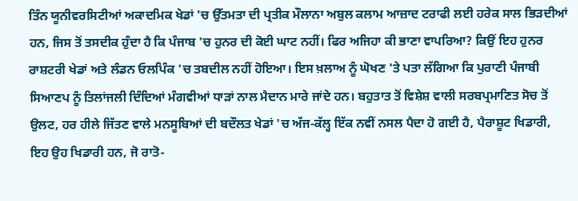ਤਿੰਨ ਯੂਨੀਵਰਸਿਟੀਆਂ ਅਕਾਦਮਿਕ ਖੇਡਾਂ 'ਚ ਉੱਤਮਤਾ ਦੀ ਪ੍ਰਤੀਕ ਮੌਲਾਨਾ ਅਬੁਲ ਕਲਾਮ ਆਜ਼ਾਦ ਟਰਾਫੀ ਲਈ ਹਰੇਕ ਸਾਲ ਭਿੜਦੀਆਂ ਹਨ, ਜਿਸ ਤੋਂ ਤਸਦੀਕ ਹੁੰਦਾ ਹੈ ਕਿ ਪੰਜਾਬ 'ਚ ਹੁਨਰ ਦੀ ਕੋਈ ਘਾਟ ਨਹੀਂ। ਫਿਰ ਅਜਿਹਾ ਕੀ ਭਾਣਾ ਵਾਪਰਿਆ? ਕਿਉਂ ਇਹ ਹੁਨਰ ਰਾਸ਼ਟਰੀ ਖੇਡਾਂ ਅਤੇ ਲੰਡਨ ਓਲਪਿੰਕ 'ਚ ਤਬਦੀਲ ਨਹੀਂ ਹੋਇਆ। ਇਸ ਖ਼ਲਾਅ ਨੂੰ ਘੋਖਣ 'ਤੇ ਪਤਾ ਲੱਗਿਆ ਕਿ ਪੁਰਾਣੀ ਪੰਜਾਬੀ ਸਿਆਣਪ ਨੂੰ ਤਿਲਾਂਜਲੀ ਦਿੰਦਿਆਂ ਮੰਗਵੀਆਂ ਧਾੜਾਂ ਨਾਲ ਮੈਦਾਨ ਮਾਰੇ ਜਾਂਦੇ ਹਨ। ਬਹੁਤਾਤ ਤੋਂ ਵਿਸ਼ੇਸ਼ ਵਾਲੀ ਸਰਬਪ੍ਰਮਾਣਿਤ ਸੋਚ ਤੋਂ ਉਲਟ, ਹਰ ਹੀਲੇ ਜਿੱਤਣ ਵਾਲੇ ਮਨਸੂਬਿਆਂ ਦੀ ਬਦੌਲਤ ਖੇਡਾਂ 'ਚ ਅੱਜ-ਕੱਲ੍ਹ ਇੱਕ ਨਵੀਂ ਨਸਲ ਪੈਦਾ ਹੋ ਗਈ ਹੈ, ਪੈਰਾਸ਼ੂਟ ਖਿਡਾਰੀ, ਇਹ ਉਹ ਖਿਡਾਰੀ ਹਨ, ਜੋ ਰਾਤੋ-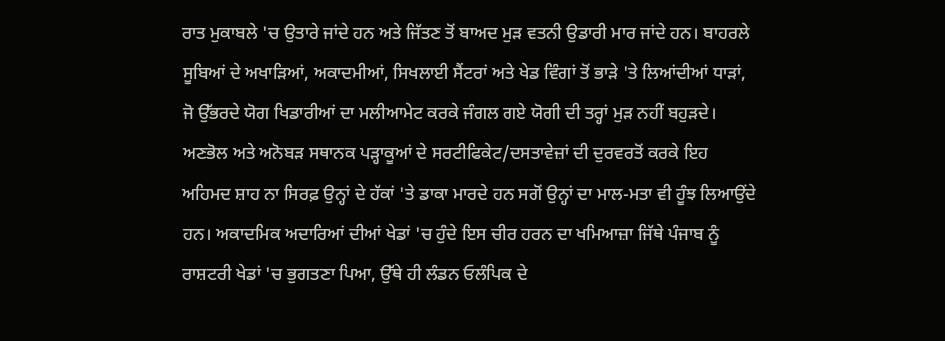ਰਾਤ ਮੁਕਾਬਲੇ 'ਚ ਉਤਾਰੇ ਜਾਂਦੇ ਹਨ ਅਤੇ ਜਿੱਤਣ ਤੋਂ ਬਾਅਦ ਮੁੜ ਵਤਨੀ ਉਡਾਰੀ ਮਾਰ ਜਾਂਦੇ ਹਨ। ਬਾਹਰਲੇ ਸੂਬਿਆਂ ਦੇ ਅਖਾੜਿਆਂ, ਅਕਾਦਮੀਆਂ, ਸਿਖਲਾਈ ਸੈਂਟਰਾਂ ਅਤੇ ਖੇਡ ਵਿੰਗਾਂ ਤੋਂ ਭਾੜੇ 'ਤੇ ਲਿਆਂਦੀਆਂ ਧਾੜਾਂ, ਜੋ ਉੱਭਰਦੇ ਯੋਗ ਖਿਡਾਰੀਆਂ ਦਾ ਮਲੀਆਮੇਟ ਕਰਕੇ ਜੰਗਲ ਗਏ ਯੋਗੀ ਦੀ ਤਰ੍ਹਾਂ ਮੁੜ ਨਹੀਂ ਬਹੁੜਦੇ। ਅਣਭੋਲ ਅਤੇ ਅਨੋਬੜ ਸਥਾਨਕ ਪੜ੍ਹਾਕੂਆਂ ਦੇ ਸਰਟੀਫਿਕੇਟ/ਦਸਤਾਵੇਜ਼ਾਂ ਦੀ ਦੁਰਵਰਤੋਂ ਕਰਕੇ ਇਹ ਅਹਿਮਦ ਸ਼ਾਹ ਨਾ ਸਿਰਫ਼ ਉਨ੍ਹਾਂ ਦੇ ਹੱਕਾਂ 'ਤੇ ਡਾਕਾ ਮਾਰਦੇ ਹਨ ਸਗੋਂ ਉਨ੍ਹਾਂ ਦਾ ਮਾਲ-ਮਤਾ ਵੀ ਹੂੰਝ ਲਿਆਉਂਦੇ ਹਨ। ਅਕਾਦਮਿਕ ਅਦਾਰਿਆਂ ਦੀਆਂ ਖੇਡਾਂ 'ਚ ਹੁੰਦੇ ਇਸ ਚੀਰ ਹਰਨ ਦਾ ਖਮਿਆਜ਼ਾ ਜਿੱਥੇ ਪੰਜਾਬ ਨੂੰ ਰਾਸ਼ਟਰੀ ਖੇਡਾਂ 'ਚ ਭੁਗਤਣਾ ਪਿਆ, ਉੱਥੇ ਹੀ ਲੰਡਨ ਓਲੰਪਿਕ ਦੇ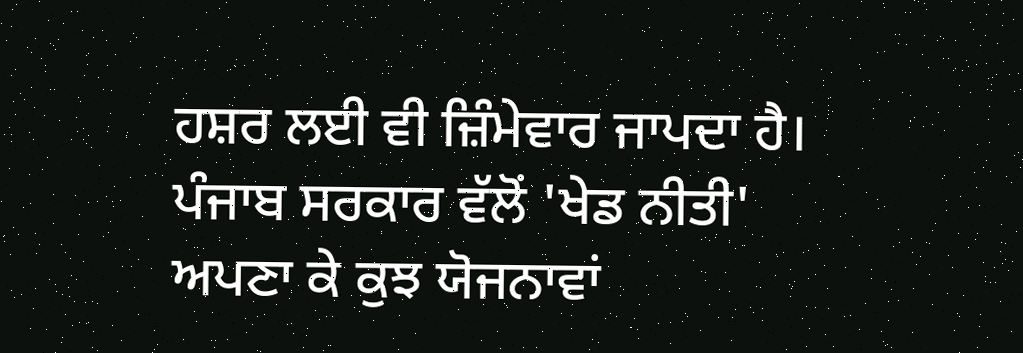ਹਸ਼ਰ ਲਈ ਵੀ ਜ਼ਿੰਮੇਵਾਰ ਜਾਪਦਾ ਹੈ। ਪੰਜਾਬ ਸਰਕਾਰ ਵੱਲੋਂ 'ਖੇਡ ਨੀਤੀ' ਅਪਣਾ ਕੇ ਕੁਝ ਯੋਜਨਾਵਾਂ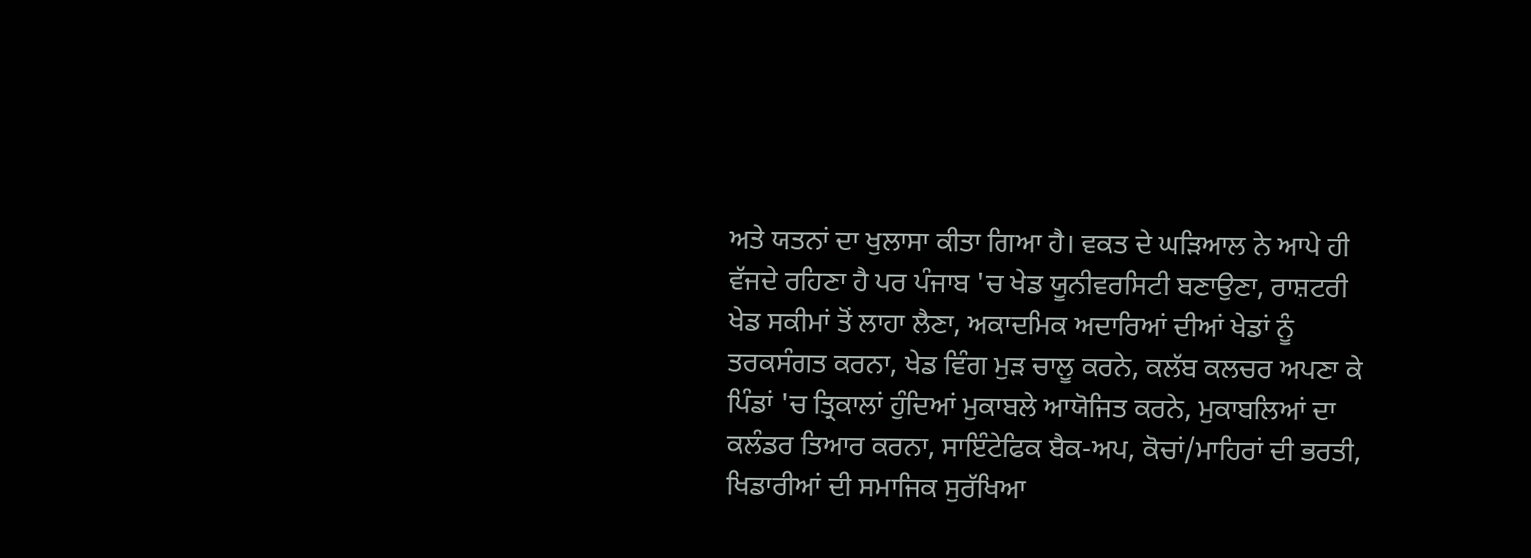ਅਤੇ ਯਤਨਾਂ ਦਾ ਖੁਲਾਸਾ ਕੀਤਾ ਗਿਆ ਹੈ। ਵਕਤ ਦੇ ਘੜਿਆਲ ਨੇ ਆਪੇ ਹੀ ਵੱਜਦੇ ਰਹਿਣਾ ਹੈ ਪਰ ਪੰਜਾਬ 'ਚ ਖੇਡ ਯੂਨੀਵਰਸਿਟੀ ਬਣਾਉਣਾ, ਰਾਸ਼ਟਰੀ ਖੇਡ ਸਕੀਮਾਂ ਤੋਂ ਲਾਹਾ ਲੈਣਾ, ਅਕਾਦਮਿਕ ਅਦਾਰਿਆਂ ਦੀਆਂ ਖੇਡਾਂ ਨੂੰ ਤਰਕਸੰਗਤ ਕਰਨਾ, ਖੇਡ ਵਿੰਗ ਮੁੜ ਚਾਲੂ ਕਰਨੇ, ਕਲੱਬ ਕਲਚਰ ਅਪਣਾ ਕੇ ਪਿੰਡਾਂ 'ਚ ਤ੍ਰਿਕਾਲਾਂ ਹੁੰਦਿਆਂ ਮੁਕਾਬਲੇ ਆਯੋਜਿਤ ਕਰਨੇ, ਮੁਕਾਬਲਿਆਂ ਦਾ ਕਲੰਡਰ ਤਿਆਰ ਕਰਨਾ, ਸਾਇੰਟੇਫਿਕ ਬੈਕ-ਅਪ, ਕੋਚਾਂ/ਮਾਹਿਰਾਂ ਦੀ ਭਰਤੀ, ਖਿਡਾਰੀਆਂ ਦੀ ਸਮਾਜਿਕ ਸੁਰੱਖਿਆ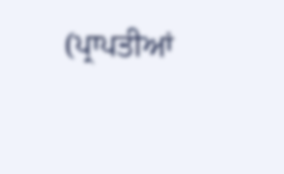(ਪ੍ਰਾਪਤੀਆਂ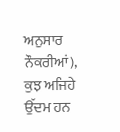ਅਨੁਸਾਰ ਨੌਕਰੀਆਂ), ਕੁਝ ਅਜਿਹੇ ਉੱਦਮ ਹਨ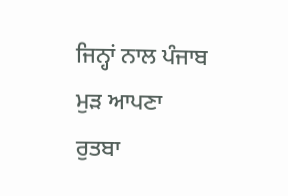ਜਿਨ੍ਹਾਂ ਨਾਲ ਪੰਜਾਬ ਮੁੜ ਆਪਣਾ ਰੁਤਬਾ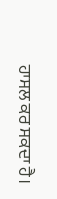ਹਾਸਲ ਕਰ ਸਕਦਾ ਹੈ।